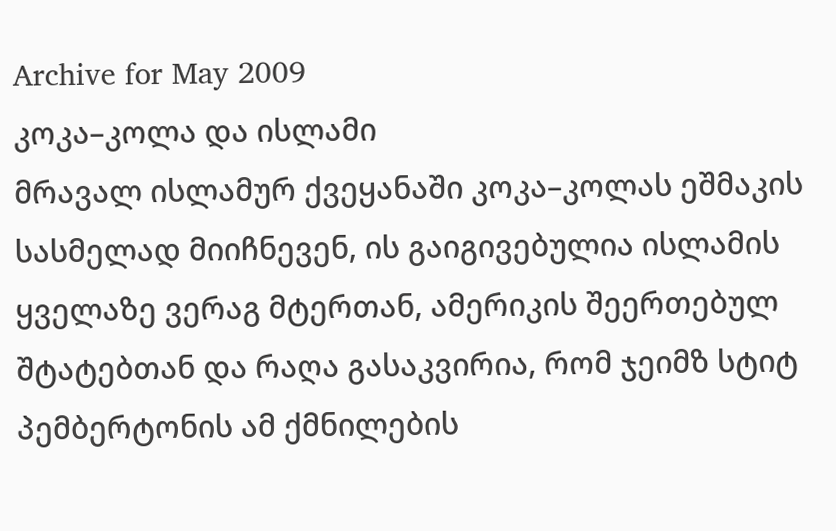Archive for May 2009
კოკა–კოლა და ისლამი
მრავალ ისლამურ ქვეყანაში კოკა–კოლას ეშმაკის სასმელად მიიჩნევენ, ის გაიგივებულია ისლამის ყველაზე ვერაგ მტერთან, ამერიკის შეერთებულ შტატებთან და რაღა გასაკვირია, რომ ჯეიმზ სტიტ პემბერტონის ამ ქმნილების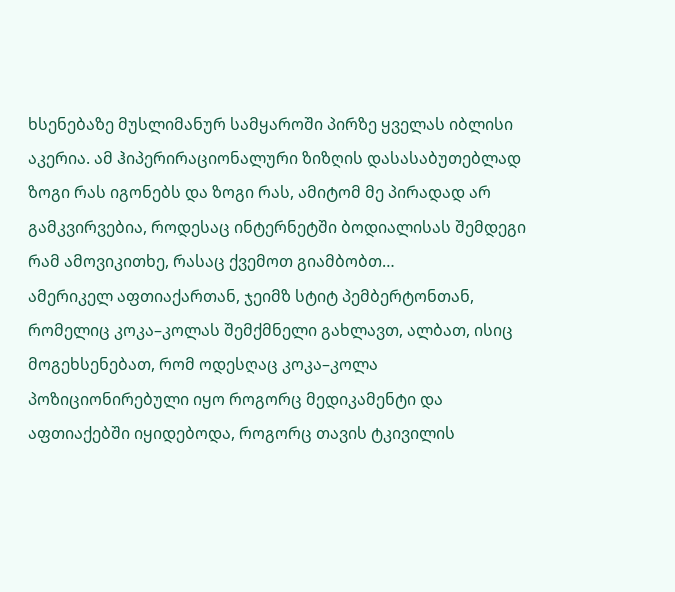ხსენებაზე მუსლიმანურ სამყაროში პირზე ყველას იბლისი აკერია. ამ ჰიპერირაციონალური ზიზღის დასასაბუთებლად ზოგი რას იგონებს და ზოგი რას, ამიტომ მე პირადად არ გამკვირვებია, როდესაც ინტერნეტში ბოდიალისას შემდეგი რამ ამოვიკითხე, რასაც ქვემოთ გიამბობთ…
ამერიკელ აფთიაქართან, ჯეიმზ სტიტ პემბერტონთან, რომელიც კოკა–კოლას შემქმნელი გახლავთ, ალბათ, ისიც მოგეხსენებათ, რომ ოდესღაც კოკა–კოლა პოზიციონირებული იყო როგორც მედიკამენტი და აფთიაქებში იყიდებოდა, როგორც თავის ტკივილის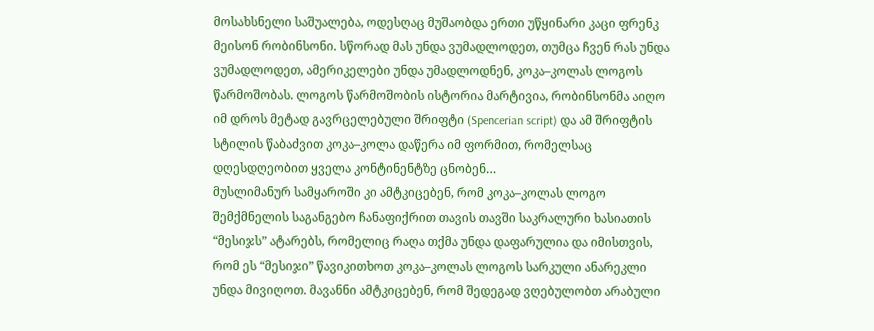მოსახსნელი საშუალება, ოდესღაც მუშაობდა ერთი უწყინარი კაცი ფრენკ მეისონ რობინსონი. სწორად მას უნდა ვუმადლოდეთ, თუმცა ჩვენ რას უნდა ვუმადლოდეთ, ამერიკელები უნდა უმადლოდნენ, კოკა–კოლას ლოგოს წარმოშობას. ლოგოს წარმოშობის ისტორია მარტივია, რობინსონმა აიღო იმ დროს მეტად გავრცელებული შრიფტი (Spencerian script) და ამ შრიფტის სტილის წაბაძვით კოკა–კოლა დაწერა იმ ფორმით, რომელსაც დღესდღეობით ყველა კონტინენტზე ცნობენ…
მუსლიმანურ სამყაროში კი ამტკიცებენ, რომ კოკა–კოლას ლოგო შემქმნელის საგანგებო ჩანაფიქრით თავის თავში საკრალური ხასიათის “მესიჯს” ატარებს, რომელიც რაღა თქმა უნდა დაფარულია და იმისთვის, რომ ეს “მესიჯი” წავიკითხოთ კოკა–კოლას ლოგოს სარკული ანარეკლი უნდა მივიღოთ. მავანნი ამტკიცებენ, რომ შედეგად ვღებულობთ არაბული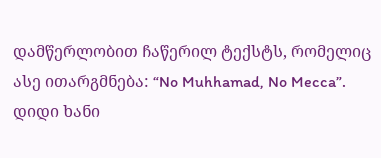დამწერლობით ჩაწერილ ტექსტს, რომელიც ასე ითარგმნება: “No Muhhamad, No Mecca”. დიდი ხანი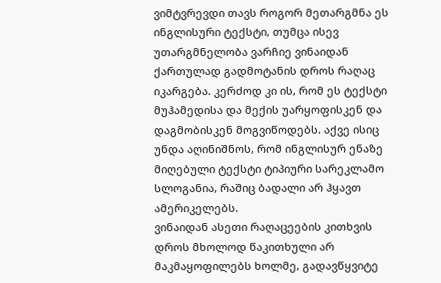ვიმტვრევდი თავს როგორ მეთარგმნა ეს ინგლისური ტექსტი, თუმცა ისევ უთარგმნელობა ვარჩიე ვინაიდან ქართულად გადმოტანის დროს რაღაც იკარგება. კერძოდ კი ის, რომ ეს ტექსტი მუჰამედისა და მექის უარყოფისკენ და დაგმობისკენ მოგვიწოდებს. აქვე ისიც უნდა აღინიშნოს, რომ ინგლისურ ენაზე მიღებული ტექსტი ტიპიური სარეკლამო სლოგანია, რაშიც ბადალი არ ჰყავთ ამერიკელებს.
ვინაიდან ასეთი რაღაცეების კითხვის დროს მხოლოდ წაკითხული არ მაკმაყოფილებს ხოლმე, გადავწყვიტე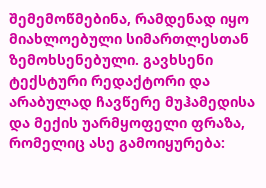შემემოწმებინა, რამდენად იყო მიახლოებული სიმართლესთან ზემოხსენებული. გავხსენი ტექსტური რედაქტორი და არაბულად ჩავწერე მუჰამედისა და მექის უარმყოფელი ფრაზა, რომელიც ასე გამოიყურება: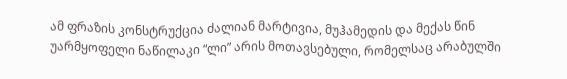ამ ფრაზის კონსტრუქცია ძალიან მარტივია, მუჰამედის და მექას წინ უარმყოფელი ნაწილაკი “ლი” არის მოთავსებული, რომელსაც არაბულში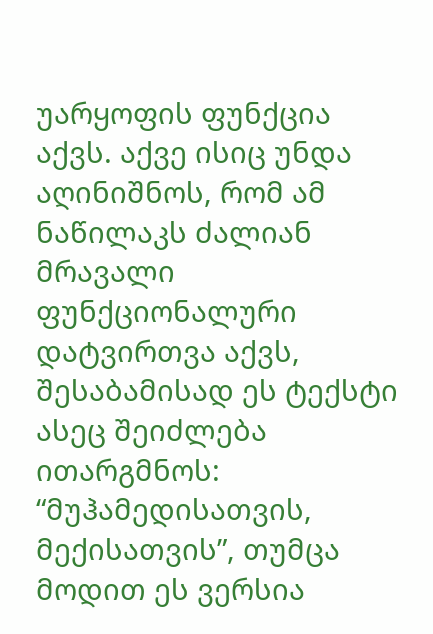უარყოფის ფუნქცია აქვს. აქვე ისიც უნდა აღინიშნოს, რომ ამ ნაწილაკს ძალიან მრავალი ფუნქციონალური დატვირთვა აქვს, შესაბამისად ეს ტექსტი ასეც შეიძლება ითარგმნოს: “მუჰამედისათვის, მექისათვის”, თუმცა მოდით ეს ვერსია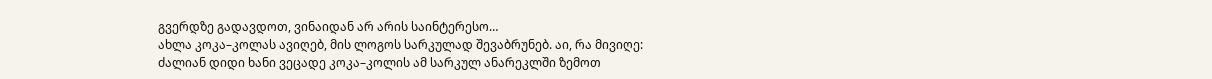გვერდზე გადავდოთ, ვინაიდან არ არის საინტერესო…
ახლა კოკა–კოლას ავიღებ, მის ლოგოს სარკულად შევაბრუნებ. აი, რა მივიღე:
ძალიან დიდი ხანი ვეცადე კოკა–კოლის ამ სარკულ ანარეკლში ზემოთ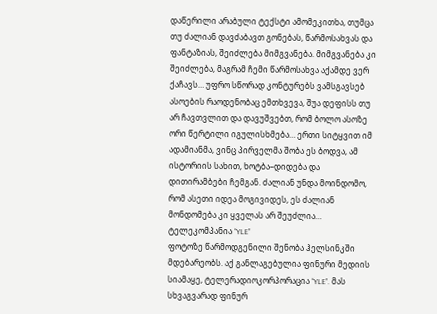დაწერილი არაბული ტექსტი ამომეკითხა, თუმცა თუ ძალიან დავძაბავთ გონებას, წარმოსახვას და ფანტაზიას, შეიძლება მიმგვანება. მიმგვანება კი შეიძლება, მაგრამ ჩემი წარმოსახვა აქამდე ვერ ქაჩავს… უფრო სწორად კონტურებს ვამსგავსებ ასოების რაოდენობაც ემთხვევა, შუა დეფისს თუ არ ჩავთვლით და დავუშვებთ, რომ ბოლო ასოზე ორი წერტილი იგულისხმება… ერთი სიტყვით იმ ადამიანმა, ვინც პირველმა შობა ეს ბოდვა, ამ ისტორიის სახით, ხოტბა–დიდება და დითირამბები ჩემგან. ძალიან უნდა მოინდომო, რომ ასეთი იდეა მოგივიდეს, ეს ძალიან მონდომება კი ყველას არ შეუძლია…
ტელეკომპანია “YLE”
ფოტოზე წარმოდგენილი შენობა ჰელსინკში მდებარეობს. აქ განლაგებულია ფინური მედიის სიამაყე, ტელერადიოკორპორაცია “YLE”. მას სხვაგვარად ფინურ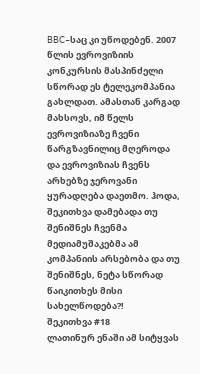BBC–საც კი უწოდებენ. 2007 წლის ევროვიზიის კონკურსის მასპინძელი სწორად ეს ტელეკომპანია გახლდათ. ამასთან კარგად მახსოვს, იმ წელს ევროვიზიაზე ჩვენი წარგზავნილიც მღეროდა და ევროვიზიას ჩვენს არხებზე ჯეროვანი ყურადღება დაეთმო. ჰოდა, შეკითხვა დამებადა თუ შენიშნეს ჩვენმა მედიამუშაკებმა ამ კომპანიის არსებობა და თუ შენიშნეს, ნეტა სწორად წაიკითხეს მისი სახელწოდება?!
შეკითხვა #18
ლათინურ ენაში ამ სიტყვას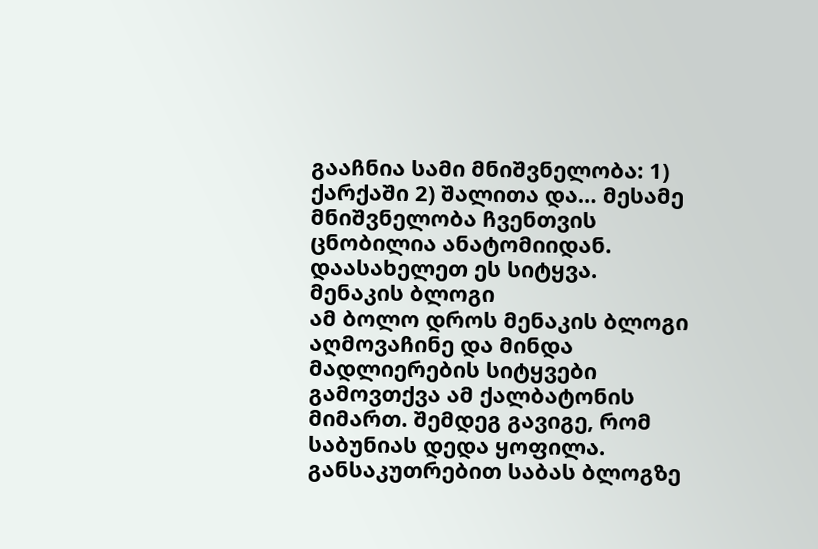გააჩნია სამი მნიშვნელობა: 1) ქარქაში 2) შალითა და… მესამე მნიშვნელობა ჩვენთვის ცნობილია ანატომიიდან. დაასახელეთ ეს სიტყვა.
მენაკის ბლოგი
ამ ბოლო დროს მენაკის ბლოგი აღმოვაჩინე და მინდა მადლიერების სიტყვები გამოვთქვა ამ ქალბატონის მიმართ. შემდეგ გავიგე, რომ საბუნიას დედა ყოფილა. განსაკუთრებით საბას ბლოგზე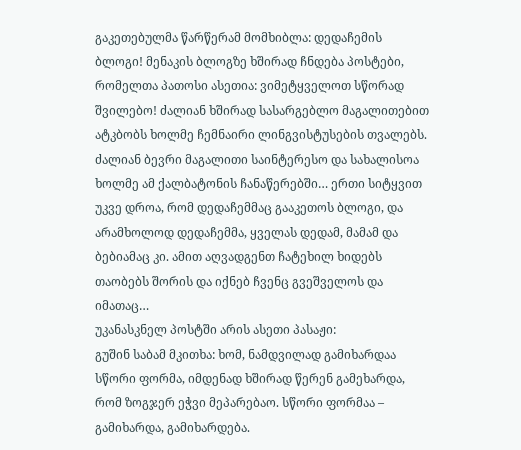გაკეთებულმა წარწერამ მომხიბლა: დედაჩემის ბლოგი! მენაკის ბლოგზე ხშირად ჩნდება პოსტები, რომელთა პათოსი ასეთია: ვიმეტყველოთ სწორად შვილებო! ძალიან ხშირად სასარგებლო მაგალითებით ატკბობს ხოლმე ჩემნაირი ლინგვისტუსების თვალებს. ძალიან ბევრი მაგალითი საინტერესო და სახალისოა ხოლმე ამ ქალბატონის ჩანაწერებში… ერთი სიტყვით უკვე დროა, რომ დედაჩემმაც გააკეთოს ბლოგი, და არამხოლოდ დედაჩემმა, ყველას დედამ, მამამ და ბებიამაც კი. ამით აღვადგენთ ჩატეხილ ხიდებს თაობებს შორის და იქნებ ჩვენც გვეშველოს და იმათაც…
უკანასკნელ პოსტში არის ასეთი პასაჟი:
გუშინ საბამ მკითხა: ხომ, ნამდვილად გამიხარდაა სწორი ფორმა, იმდენად ხშირად წერენ გამეხარდა, რომ ზოგჯერ ეჭვი მეპარებაო. სწორი ფორმაა – გამიხარდა, გამიხარდება.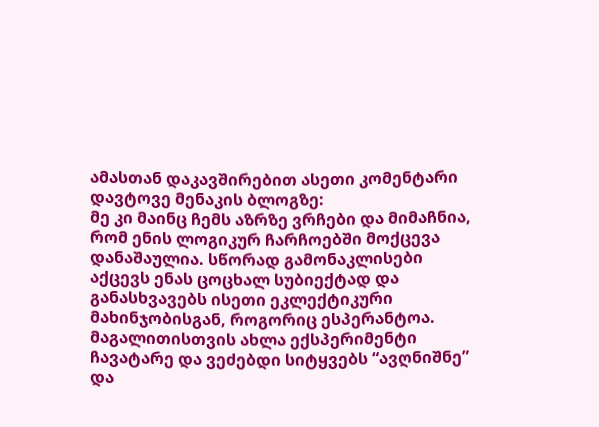ამასთან დაკავშირებით ასეთი კომენტარი დავტოვე მენაკის ბლოგზე:
მე კი მაინც ჩემს აზრზე ვრჩები და მიმაჩნია, რომ ენის ლოგიკურ ჩარჩოებში მოქცევა დანაშაულია. სწორად გამონაკლისები აქცევს ენას ცოცხალ სუბიექტად და განასხვავებს ისეთი ეკლექტიკური მახინჯობისგან, როგორიც ესპერანტოა. მაგალითისთვის ახლა ექსპერიმენტი ჩავატარე და ვეძებდი სიტყვებს “ავღნიშნე” და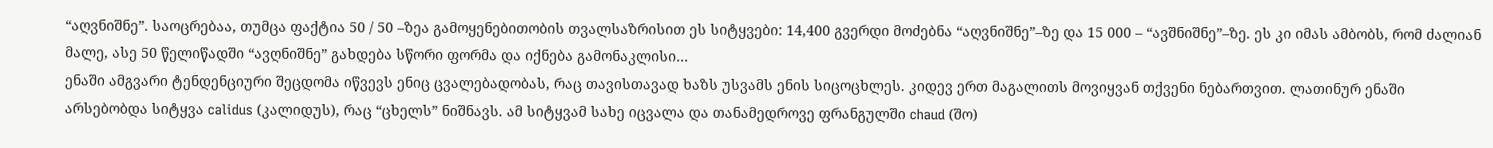“აღვნიშნე”. საოცრებაა, თუმცა ფაქტია 50 / 50 –ზეა გამოყენებითობის თვალსაზრისით ეს სიტყვები: 14,400 გვერდი მოძებნა “აღვნიშნე”–ზე და 15 000 – “ავშნიშნე”–ზე. ეს კი იმას ამბობს, რომ ძალიან მალე, ასე 50 წელიწადში “ავღნიშნე” გახდება სწორი ფორმა და იქნება გამონაკლისი…
ენაში ამგვარი ტენდენციური შეცდომა იწვევს ენიც ცვალებადობას, რაც თავისთავად ხაზს უსვამს ენის სიცოცხლეს. კიდევ ერთ მაგალითს მოვიყვან თქვენი ნებართვით. ლათინურ ენაში არსებობდა სიტყვა calidus (კალიდუს), რაც “ცხელს” ნიშნავს. ამ სიტყვამ სახე იცვალა და თანამედროვე ფრანგულში chaud (შო)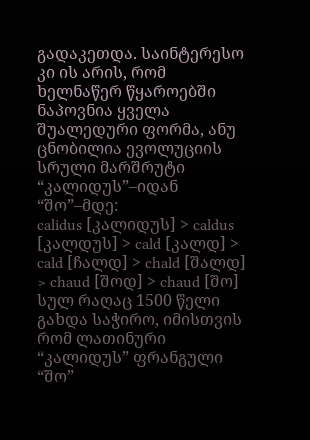გადაკეთდა. საინტერესო კი ის არის, რომ ხელნაწერ წყაროებში ნაპოვნია ყველა შუალედური ფორმა, ანუ ცნობილია ევოლუციის სრული მარშრუტი “კალიდუს”–იდან “შო”–მდე:
calidus [კალიდუს] > caldus [კალდუს] > cald [კალდ] > cald [ჩალდ] > chald [შალდ] > chaud [შოდ] > chaud [შო]
სულ რაღაც 1500 წელი გახდა საჭირო, იმისთვის რომ ლათინური “კალიდუს” ფრანგული “შო”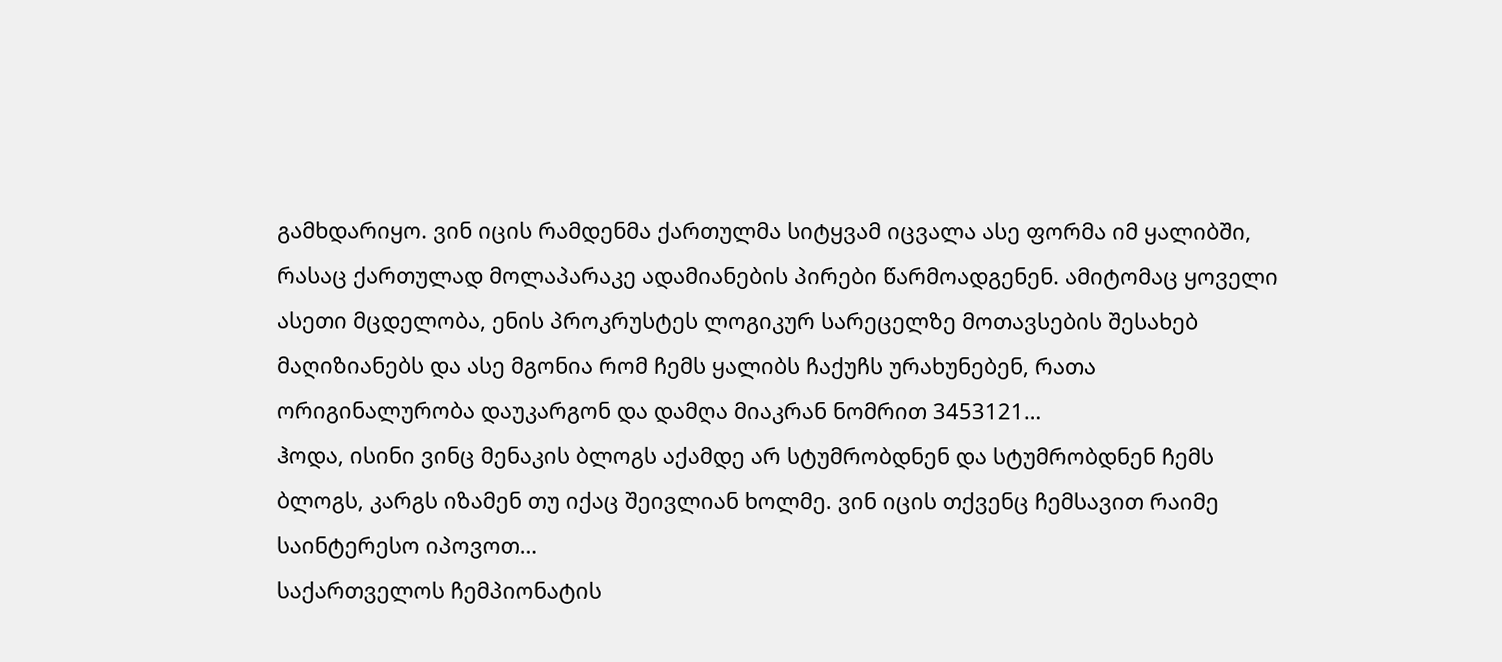გამხდარიყო. ვინ იცის რამდენმა ქართულმა სიტყვამ იცვალა ასე ფორმა იმ ყალიბში, რასაც ქართულად მოლაპარაკე ადამიანების პირები წარმოადგენენ. ამიტომაც ყოველი ასეთი მცდელობა, ენის პროკრუსტეს ლოგიკურ სარეცელზე მოთავსების შესახებ მაღიზიანებს და ასე მგონია რომ ჩემს ყალიბს ჩაქუჩს ურახუნებენ, რათა ორიგინალურობა დაუკარგონ და დამღა მიაკრან ნომრით 3453121…
ჰოდა, ისინი ვინც მენაკის ბლოგს აქამდე არ სტუმრობდნენ და სტუმრობდნენ ჩემს ბლოგს, კარგს იზამენ თუ იქაც შეივლიან ხოლმე. ვინ იცის თქვენც ჩემსავით რაიმე საინტერესო იპოვოთ…
საქართველოს ჩემპიონატის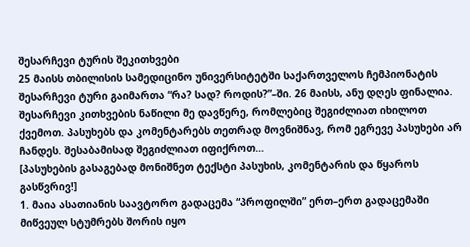შესარჩევი ტურის შეკითხვები
25 მაისს თბილისის სამედიცინო უნივერსიტეტში საქართველოს ჩემპიონატის შესარჩევი ტური გაიმართა “რა? სად? როდის?”–ში. 26 მაისს, ანუ დღეს ფინალია. შესარჩევი კითხვების ნაწილი მე დავწერე, რომლებიც შეგიძლიათ იხილოთ ქვემოთ. პასუხებს და კომენტარებს თეთრად მოვნიშნავ, რომ ეგრევე პასუხები არ ჩანდეს. შესაბამისად შეგიძლიათ იფიქროთ…
[პასუხების გასაგებად მონიშნეთ ტექსტი პასუხის, კომენტარის და წყაროს გასწვრივ!]
1. მაია ასათიანის საავტორო გადაცემა “პროფილში” ერთ–ერთ გადაცემაში მიწვეულ სტუმრებს შორის იყო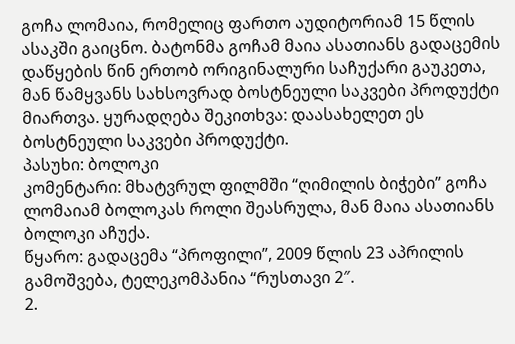გოჩა ლომაია, რომელიც ფართო აუდიტორიამ 15 წლის ასაკში გაიცნო. ბატონმა გოჩამ მაია ასათიანს გადაცემის დაწყების წინ ერთობ ორიგინალური საჩუქარი გაუკეთა, მან წამყვანს სახსოვრად ბოსტნეული საკვები პროდუქტი მიართვა. ყურადღება შეკითხვა: დაასახელეთ ეს ბოსტნეული საკვები პროდუქტი.
პასუხი: ბოლოკი
კომენტარი: მხატვრულ ფილმში “ღიმილის ბიჭები” გოჩა ლომაიამ ბოლოკას როლი შეასრულა, მან მაია ასათიანს ბოლოკი აჩუქა.
წყარო: გადაცემა “პროფილი”, 2009 წლის 23 აპრილის გამოშვება, ტელეკომპანია “რუსთავი 2″.
2.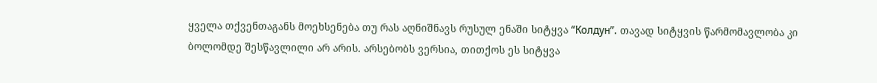ყველა თქვენთაგანს მოეხსენება თუ რას აღნიშნავს რუსულ ენაში სიტყვა “Колдун”. თავად სიტყვის წარმომავლობა კი ბოლომდე შესწავლილი არ არის. არსებობს ვერსია, თითქოს ეს სიტყვა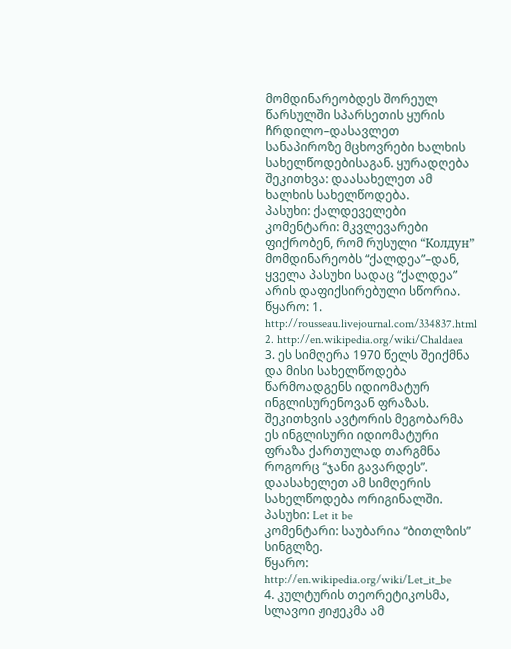მომდინარეობდეს შორეულ წარსულში სპარსეთის ყურის ჩრდილო–დასავლეთ სანაპიროზე მცხოვრები ხალხის სახელწოდებისაგან. ყურადღება შეკითხვა: დაასახელეთ ამ ხალხის სახელწოდება.
პასუხი: ქალდეველები
კომენტარი: მკვლევარები ფიქრობენ, რომ რუსული “Колдун” მომდინარეობს “ქალდეა”–დან, ყველა პასუხი სადაც “ქალდეა” არის დაფიქსირებული სწორია.
წყარო: 1. http://rousseau.livejournal.com/334837.html 2. http://en.wikipedia.org/wiki/Chaldaea
3. ეს სიმღერა 1970 წელს შეიქმნა და მისი სახელწოდება წარმოადგენს იდიომატურ ინგლისურენოვან ფრაზას. შეკითხვის ავტორის მეგობარმა ეს ინგლისური იდიომატური ფრაზა ქართულად თარგმნა როგორც “ჯანი გავარდეს”. დაასახელეთ ამ სიმღერის სახელწოდება ორიგინალში.
პასუხი: Let it be
კომენტარი: საუბარია “ბითლზის” სინგლზე.
წყარო: http://en.wikipedia.org/wiki/Let_it_be
4. კულტურის თეორეტიკოსმა, სლავოი ჟიჟეკმა ამ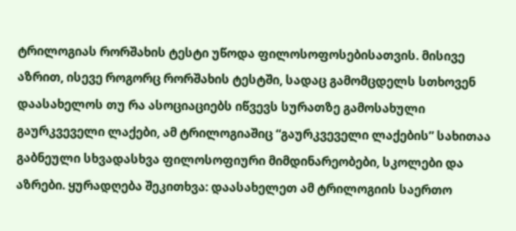ტრილოგიას რორშახის ტესტი უწოდა ფილოსოფოსებისათვის. მისივე აზრით, ისევე როგორც რორშახის ტესტში, სადაც გამომცდელს სთხოვენ დაასახელოს თუ რა ასოციაციებს იწვევს სურათზე გამოსახული გაურკვეველი ლაქები, ამ ტრილოგიაშიც “გაურკვეველი ლაქების” სახითაა გაბნეული სხვადასხვა ფილოსოფიური მიმდინარეობები, სკოლები და აზრები. ყურადღება შეკითხვა: დაასახელეთ ამ ტრილოგიის საერთო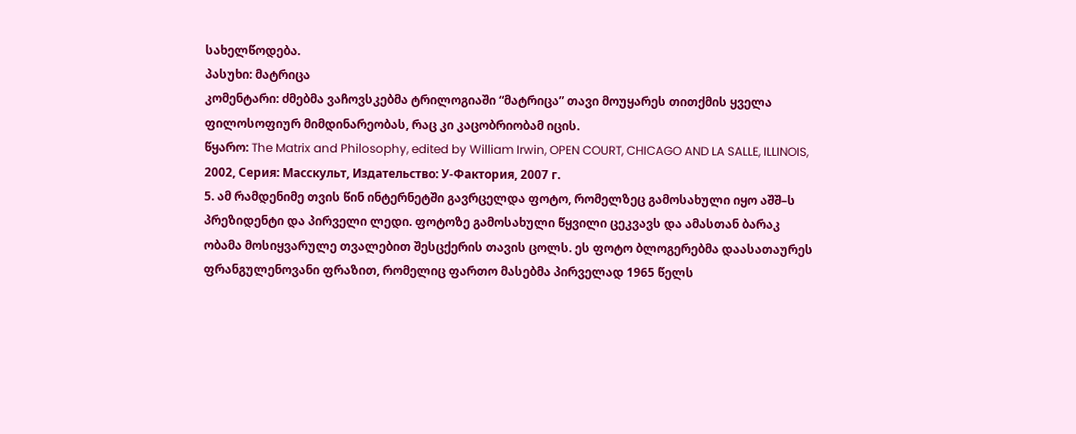სახელწოდება.
პასუხი: მატრიცა
კომენტარი: ძმებმა ვაჩოვსკებმა ტრილოგიაში “მატრიცა” თავი მოუყარეს თითქმის ყველა ფილოსოფიურ მიმდინარეობას, რაც კი კაცობრიობამ იცის.
წყარო: The Matrix and Philosophy, edited by William Irwin, OPEN COURT, CHICAGO AND LA SALLE, ILLINOIS, 2002, Серия: Масскульт, Издательство: У-Фактория, 2007 г.
5. ამ რამდენიმე თვის წინ ინტერნეტში გავრცელდა ფოტო, რომელზეც გამოსახული იყო აშშ–ს პრეზიდენტი და პირველი ლედი. ფოტოზე გამოსახული წყვილი ცეკვავს და ამასთან ბარაკ ობამა მოსიყვარულე თვალებით შესცქერის თავის ცოლს. ეს ფოტო ბლოგერებმა დაასათაურეს ფრანგულენოვანი ფრაზით, რომელიც ფართო მასებმა პირველად 1965 წელს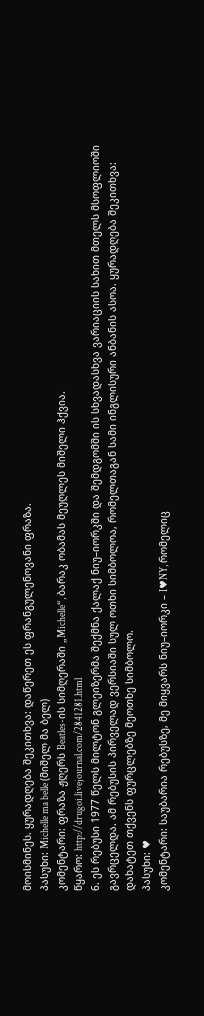მოისმინეს. ყურადღება შეკითხვა: დაწერეთ ეს ფრანგულენოვანი ფრაზა.
პასუხი: Michelle ma belle (მიშელ მა ბელ)
კომენტარი: ფრაზა ჟღერს Beatles-ის სიმღერაში „Michelle“, ბარაკ ობამას მეუღლეს მიშელი ჰქვია.
წყარო: http://drugoi.livejournal.com/2841281.html
6. ეს რებუსი 1977 წელს მილტონ გლეიზერმა შექმნა ქალაქ ნიუ–იორკში და შემდგომში ის სხვადასხვა ვარიაციის სახით მთელს მსოფლიოში გავრცელდა. ამ რებუსის პირველად ვერსიაში სულ ოთხი სიმბოლოა, რომელთაგან სამი ინგლისური ანბანის ასოა. ყურადღება შეკითხვა: დახატეთ თქვენს ფურცლებზე მეოთხე სიმბოლო.
პასუხი: ♥
კომენტარი: საუბარია რებუსზე, მე მიყვარს ნიუ–იორკი – I♥NY, რომელიც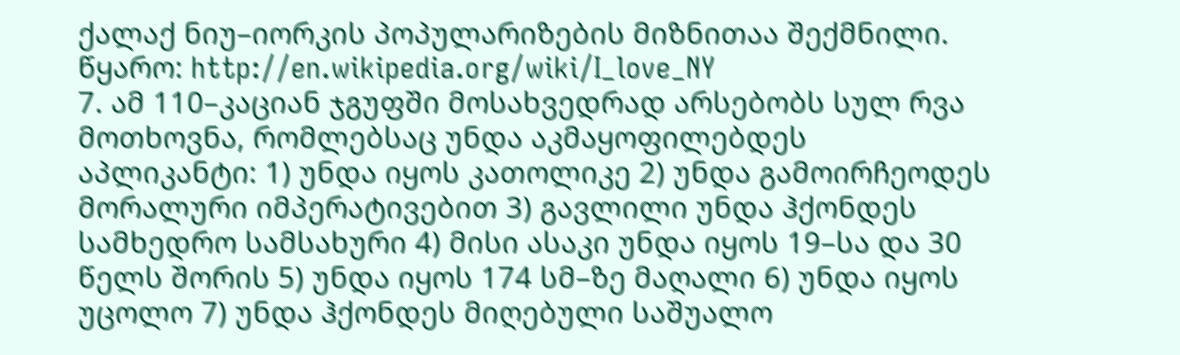ქალაქ ნიუ–იორკის პოპულარიზების მიზნითაა შექმნილი.
წყარო: http://en.wikipedia.org/wiki/I_love_NY
7. ამ 110–კაციან ჯგუფში მოსახვედრად არსებობს სულ რვა მოთხოვნა, რომლებსაც უნდა აკმაყოფილებდეს აპლიკანტი: 1) უნდა იყოს კათოლიკე 2) უნდა გამოირჩეოდეს მორალური იმპერატივებით 3) გავლილი უნდა ჰქონდეს სამხედრო სამსახური 4) მისი ასაკი უნდა იყოს 19–სა და 30 წელს შორის 5) უნდა იყოს 174 სმ–ზე მაღალი 6) უნდა იყოს უცოლო 7) უნდა ჰქონდეს მიღებული საშუალო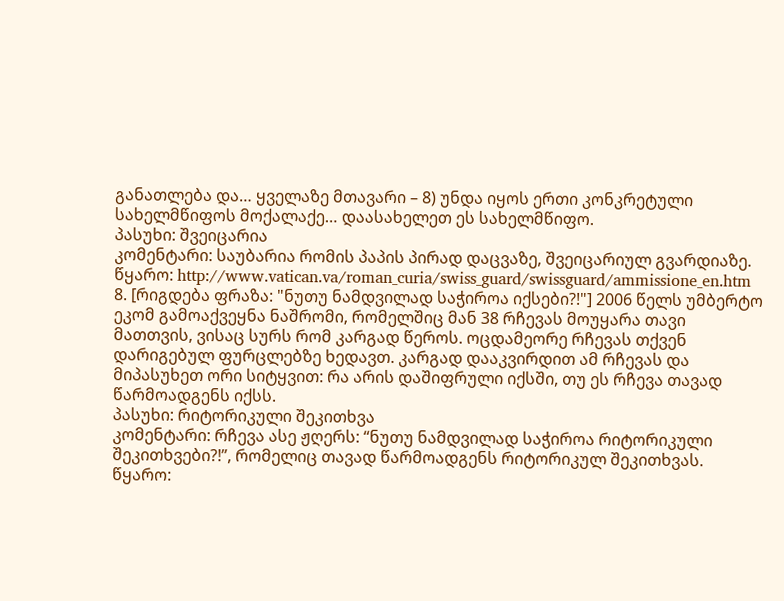განათლება და… ყველაზე მთავარი – 8) უნდა იყოს ერთი კონკრეტული სახელმწიფოს მოქალაქე… დაასახელეთ ეს სახელმწიფო.
პასუხი: შვეიცარია
კომენტარი: საუბარია რომის პაპის პირად დაცვაზე, შვეიცარიულ გვარდიაზე.
წყარო: http://www.vatican.va/roman_curia/swiss_guard/swissguard/ammissione_en.htm
8. [რიგდება ფრაზა: "ნუთუ ნამდვილად საჭიროა იქსები?!"] 2006 წელს უმბერტო ეკომ გამოაქვეყნა ნაშრომი, რომელშიც მან 38 რჩევას მოუყარა თავი მათთვის, ვისაც სურს რომ კარგად წეროს. ოცდამეორე რჩევას თქვენ დარიგებულ ფურცლებზე ხედავთ. კარგად დააკვირდით ამ რჩევას და მიპასუხეთ ორი სიტყვით: რა არის დაშიფრული იქსში, თუ ეს რჩევა თავად წარმოადგენს იქსს.
პასუხი: რიტორიკული შეკითხვა
კომენტარი: რჩევა ასე ჟღერს: “ნუთუ ნამდვილად საჭიროა რიტორიკული შეკითხვები?!”, რომელიც თავად წარმოადგენს რიტორიკულ შეკითხვას.
წყარო: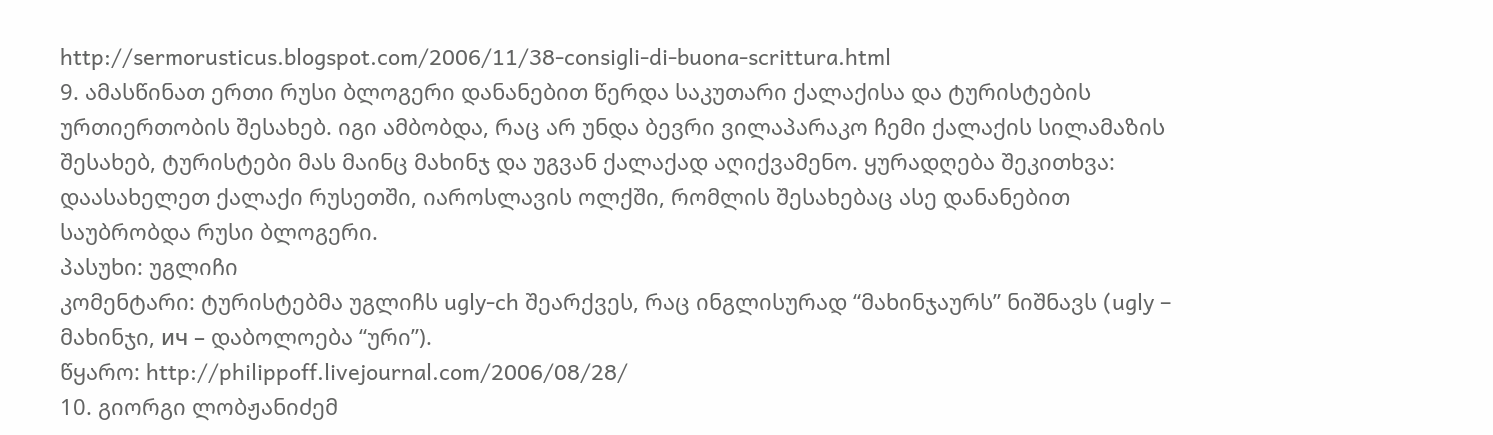http://sermorusticus.blogspot.com/2006/11/38-consigli-di-buona-scrittura.html
9. ამასწინათ ერთი რუსი ბლოგერი დანანებით წერდა საკუთარი ქალაქისა და ტურისტების ურთიერთობის შესახებ. იგი ამბობდა, რაც არ უნდა ბევრი ვილაპარაკო ჩემი ქალაქის სილამაზის შესახებ, ტურისტები მას მაინც მახინჯ და უგვან ქალაქად აღიქვამენო. ყურადღება შეკითხვა: დაასახელეთ ქალაქი რუსეთში, იაროსლავის ოლქში, რომლის შესახებაც ასე დანანებით საუბრობდა რუსი ბლოგერი.
პასუხი: უგლიჩი
კომენტარი: ტურისტებმა უგლიჩს ugly-ch შეარქვეს, რაც ინგლისურად “მახინჯაურს” ნიშნავს (ugly – მახინჯი, ич – დაბოლოება “ური”).
წყარო: http://philippoff.livejournal.com/2006/08/28/
10. გიორგი ლობჟანიძემ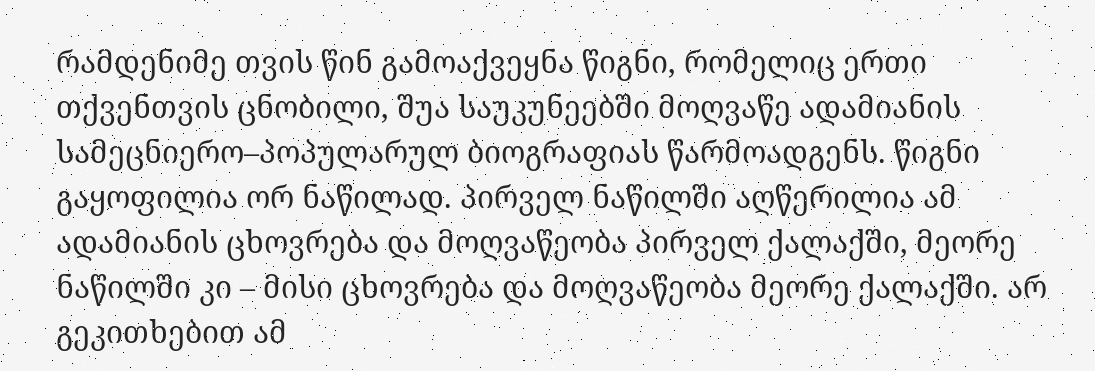რამდენიმე თვის წინ გამოაქვეყნა წიგნი, რომელიც ერთი თქვენთვის ცნობილი, შუა საუკუნეებში მოღვაწე ადამიანის სამეცნიერო–პოპულარულ ბიოგრაფიას წარმოადგენს. წიგნი გაყოფილია ორ ნაწილად. პირველ ნაწილში აღწერილია ამ ადამიანის ცხოვრება და მოღვაწეობა პირველ ქალაქში, მეორე ნაწილში კი – მისი ცხოვრება და მოღვაწეობა მეორე ქალაქში. არ გეკითხებით ამ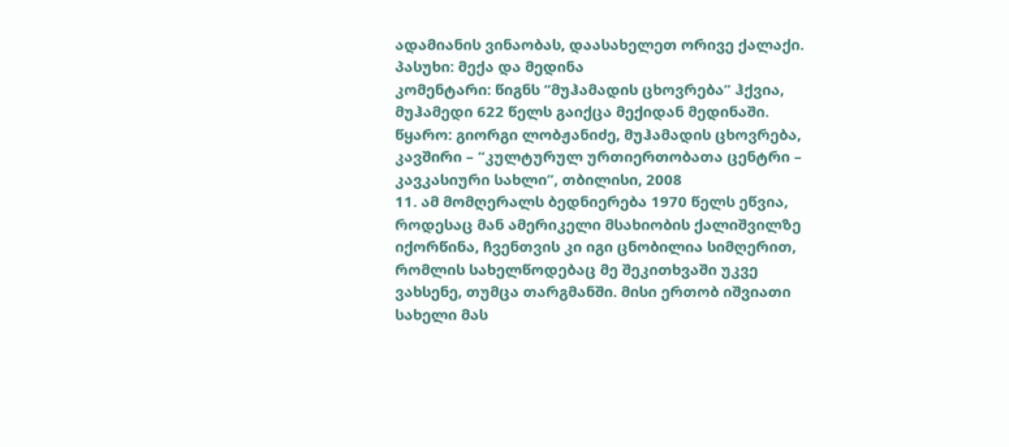ადამიანის ვინაობას, დაასახელეთ ორივე ქალაქი.
პასუხი: მექა და მედინა
კომენტარი: წიგნს “მუჰამადის ცხოვრება” ჰქვია, მუჰამედი 622 წელს გაიქცა მექიდან მედინაში.
წყარო: გიორგი ლობჟანიძე, მუჰამადის ცხოვრება, კავშირი – “კულტურულ ურთიერთობათა ცენტრი – კავკასიური სახლი”, თბილისი, 2008
11. ამ მომღერალს ბედნიერება 1970 წელს ეწვია, როდესაც მან ამერიკელი მსახიობის ქალიშვილზე იქორწინა, ჩვენთვის კი იგი ცნობილია სიმღერით, რომლის სახელწოდებაც მე შეკითხვაში უკვე ვახსენე, თუმცა თარგმანში. მისი ერთობ იშვიათი სახელი მას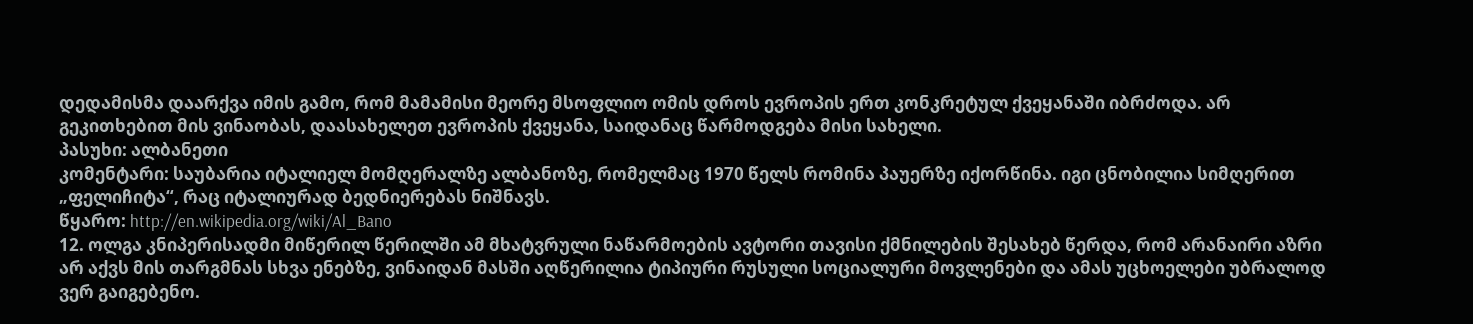დედამისმა დაარქვა იმის გამო, რომ მამამისი მეორე მსოფლიო ომის დროს ევროპის ერთ კონკრეტულ ქვეყანაში იბრძოდა. არ გეკითხებით მის ვინაობას, დაასახელეთ ევროპის ქვეყანა, საიდანაც წარმოდგება მისი სახელი.
პასუხი: ალბანეთი
კომენტარი: საუბარია იტალიელ მომღერალზე ალბანოზე, რომელმაც 1970 წელს რომინა პაუერზე იქორწინა. იგი ცნობილია სიმღერით „ფელიჩიტა“, რაც იტალიურად ბედნიერებას ნიშნავს.
წყარო: http://en.wikipedia.org/wiki/Al_Bano
12. ოლგა კნიპერისადმი მიწერილ წერილში ამ მხატვრული ნაწარმოების ავტორი თავისი ქმნილების შესახებ წერდა, რომ არანაირი აზრი არ აქვს მის თარგმნას სხვა ენებზე, ვინაიდან მასში აღწერილია ტიპიური რუსული სოციალური მოვლენები და ამას უცხოელები უბრალოდ ვერ გაიგებენო.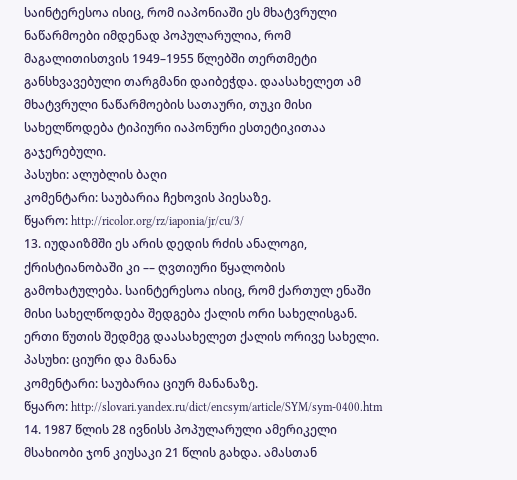საინტერესოა ისიც, რომ იაპონიაში ეს მხატვრული ნაწარმოები იმდენად პოპულარულია, რომ მაგალითისთვის 1949–1955 წლებში თერთმეტი განსხვავებული თარგმანი დაიბეჭდა. დაასახელეთ ამ მხატვრული ნაწარმოების სათაური, თუკი მისი სახელწოდება ტიპიური იაპონური ესთეტიკითაა გაჯერებული.
პასუხი: ალუბლის ბაღი
კომენტარი: საუბარია ჩეხოვის პიესაზე.
წყარო: http://ricolor.org/rz/iaponia/jr/cu/3/
13. იუდაიზმში ეს არის დედის რძის ანალოგი, ქრისტიანობაში კი –– ღვთიური წყალობის გამოხატულება. საინტერესოა ისიც, რომ ქართულ ენაში მისი სახელწოდება შედგება ქალის ორი სახელისგან. ერთი წუთის შედმეგ დაასახელეთ ქალის ორივე სახელი.
პასუხი: ციური და მანანა
კომენტარი: საუბარია ციურ მანანაზე.
წყარო: http://slovari.yandex.ru/dict/encsym/article/SYM/sym-0400.htm
14. 1987 წლის 28 ივნისს პოპულარული ამერიკელი მსახიობი ჯონ კიუსაკი 21 წლის გახდა. ამასთან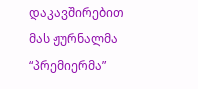დაკავშირებით მას ჟურნალმა “პრემიერმა”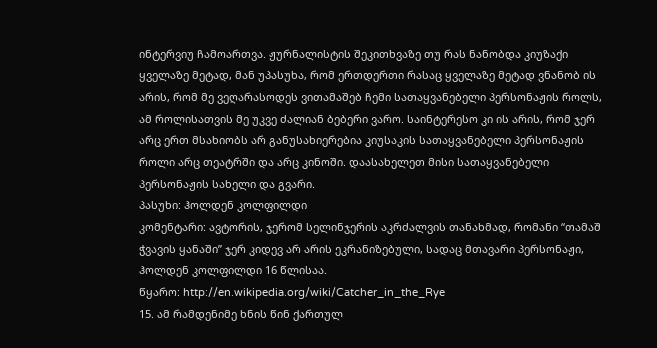ინტერვიუ ჩამოართვა. ჟურნალისტის შეკითხვაზე თუ რას ნანობდა კიუზაქი ყველაზე მეტად, მან უპასუხა, რომ ერთდერთი რასაც ყველაზე მეტად ვნანობ ის არის, რომ მე ვეღარასოდეს ვითამაშებ ჩემი სათაყვანებელი პერსონაჟის როლს, ამ როლისათვის მე უკვე ძალიან ბებერი ვარო. საინტერესო კი ის არის, რომ ჯერ არც ერთ მსახიობს არ განუსახიერებია კიუსაკის სათაყვანებელი პერსონაჟის როლი არც თეატრში და არც კინოში. დაასახელეთ მისი სათაყვანებელი პერსონაჟის სახელი და გვარი.
პასუხი: ჰოლდენ კოლფილდი
კომენტარი: ავტორის, ჯერომ სელინჯერის აკრძალვის თანახმად, რომანი “თამაშ ჭვავის ყანაში” ჯერ კიდევ არ არის ეკრანიზებული, სადაც მთავარი პერსონაჟი, ჰოლდენ კოლფილდი 16 წლისაა.
წყარო: http://en.wikipedia.org/wiki/Catcher_in_the_Rye
15. ამ რამდენიმე ხნის წინ ქართულ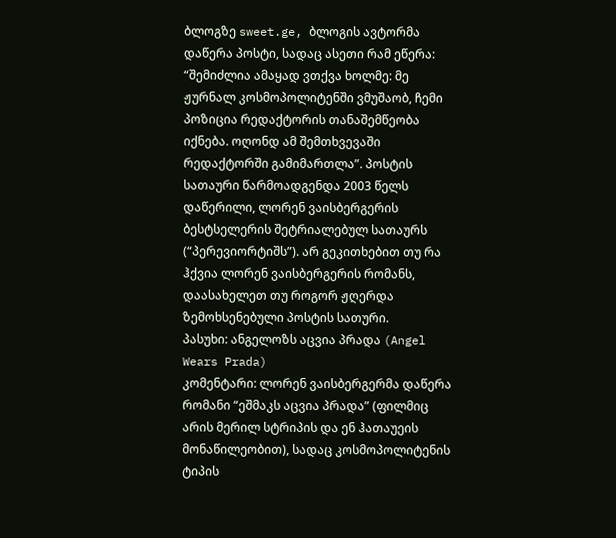ბლოგზე sweet.ge, ბლოგის ავტორმა დაწერა პოსტი, სადაც ასეთი რამ ეწერა: “შემიძლია ამაყად ვთქვა ხოლმე: მე ჟურნალ კოსმოპოლიტენში ვმუშაობ, ჩემი პოზიცია რედაქტორის თანაშემწეობა იქნება. ოღონდ ამ შემთხვევაში რედაქტორში გამიმართლა”. პოსტის სათაური წარმოადგენდა 2003 წელს დაწერილი, ლორენ ვაისბერგერის ბესტსელერის შეტრიალებულ სათაურს (“პერევიორტიშს”). არ გეკითხებით თუ რა ჰქვია ლორენ ვაისბერგერის რომანს, დაასახელეთ თუ როგორ ჟღერდა ზემოხსენებული პოსტის სათური.
პასუხი: ანგელოზს აცვია პრადა (Angel Wears Prada)
კომენტარი: ლორენ ვაისბერგერმა დაწერა რომანი “ეშმაკს აცვია პრადა” (ფილმიც არის მერილ სტრიპის და ენ ჰათაუეის მონაწილეობით), სადაც კოსმოპოლიტენის ტიპის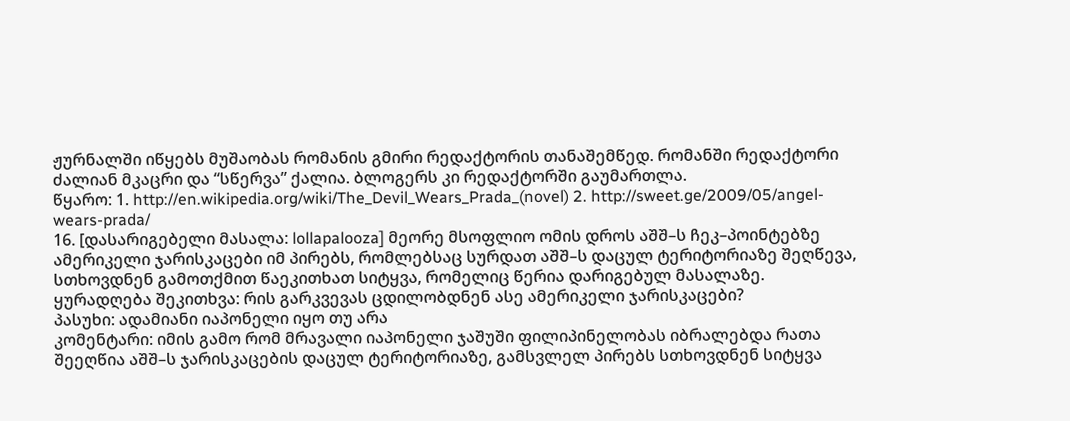ჟურნალში იწყებს მუშაობას რომანის გმირი რედაქტორის თანაშემწედ. რომანში რედაქტორი ძალიან მკაცრი და “სწერვა” ქალია. ბლოგერს კი რედაქტორში გაუმართლა.
წყარო: 1. http://en.wikipedia.org/wiki/The_Devil_Wears_Prada_(novel) 2. http://sweet.ge/2009/05/angel-wears-prada/
16. [დასარიგებელი მასალა: lollapalooza] მეორე მსოფლიო ომის დროს აშშ–ს ჩეკ–პოინტებზე ამერიკელი ჯარისკაცები იმ პირებს, რომლებსაც სურდათ აშშ–ს დაცულ ტერიტორიაზე შეღწევა, სთხოვდნენ გამოთქმით წაეკითხათ სიტყვა, რომელიც წერია დარიგებულ მასალაზე. ყურადღება შეკითხვა: რის გარკვევას ცდილობდნენ ასე ამერიკელი ჯარისკაცები?
პასუხი: ადამიანი იაპონელი იყო თუ არა
კომენტარი: იმის გამო რომ მრავალი იაპონელი ჯაშუში ფილიპინელობას იბრალებდა რათა შეეღწია აშშ–ს ჯარისკაცების დაცულ ტერიტორიაზე, გამსვლელ პირებს სთხოვდნენ სიტყვა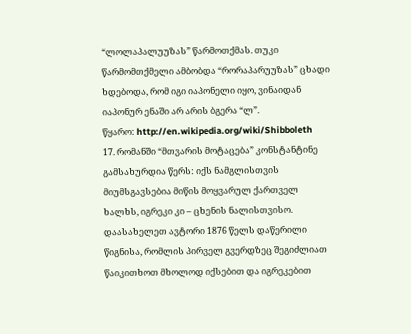“ლოლაპალუუზას” წარმოთქმას. თუკი წარმომთქმელი ამბობდა “რორაპარუუზას” ცხადი ხდებოდა, რომ იგი იაპონელი იყო, ვინაიდან იაპონურ ენაში არ არის ბგერა “ლ”.
წყარო: http://en.wikipedia.org/wiki/Shibboleth
17. რომანში “მთვარის მოტაცება” კონსტანტინე გამსახურდია წერს: იქს ნამგლისთვის მიუმსგავსებია მიწის მოყვარულ ქართველ ხალხს, იგრეკი კი – ცხენის ნალისთვისო. დაასახელეთ ავტორი 1876 წელს დაწერილი წიგნისა, რომლის პირველ გვერდზეც შეგიძლიათ წაიკითხოთ მხოლოდ იქსებით და იგრეკებით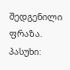შედგენილი ფრაზა.
პასუხი: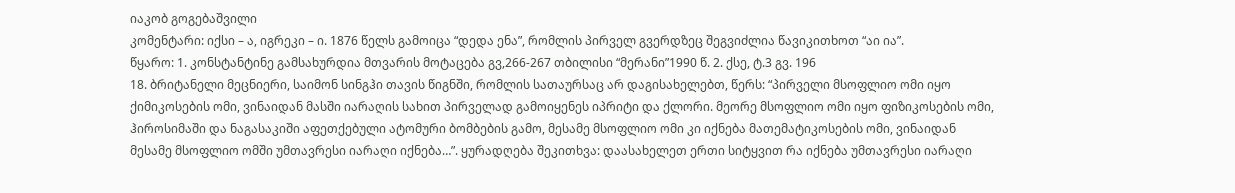იაკობ გოგებაშვილი
კომენტარი: იქსი – ა, იგრეკი – ი. 1876 წელს გამოიცა “დედა ენა”, რომლის პირველ გვერდზეც შეგვიძლია წავიკითხოთ “აი ია”.
წყარო: 1. კონსტანტინე გამსახურდია მთვარის მოტაცება გვ,266-267 თბილისი “მერანი”1990 წ. 2. ქსე, ტ.3 გვ. 196
18. ბრიტანელი მეცნიერი, საიმონ სინგჰი თავის წიგნში, რომლის სათაურსაც არ დაგისახელებთ, წერს: “პირველი მსოფლიო ომი იყო ქიმიკოსების ომი, ვინაიდან მასში იარაღის სახით პირველად გამოიყენეს იპრიტი და ქლორი. მეორე მსოფლიო ომი იყო ფიზიკოსების ომი, ჰიროსიმაში და ნაგასაკიში აფეთქებული ატომური ბომბების გამო, მესამე მსოფლიო ომი კი იქნება მათემატიკოსების ომი, ვინაიდან მესამე მსოფლიო ომში უმთავრესი იარაღი იქნება…”. ყურადღება შეკითხვა: დაასახელეთ ერთი სიტყვით რა იქნება უმთავრესი იარაღი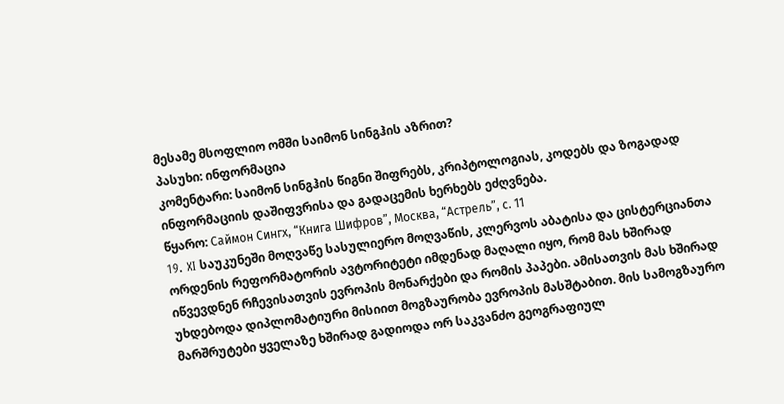მესამე მსოფლიო ომში საიმონ სინგჰის აზრით?
პასუხი: ინფორმაცია
კომენტარი: საიმონ სინგჰის წიგნი შიფრებს, კრიპტოლოგიას, კოდებს და ზოგადად ინფორმაციის დაშიფვრისა და გადაცემის ხერხებს ეძღვნება.
წყარო: Саймон Сингх, “Книга Шифров”, Москва, “Астрель”, с. 11
19. XI საუკუნეში მოღვაწე სასულიერო მოღვაწის, კლერვოს აბატისა და ცისტერციანთა ორდენის რეფორმატორის ავტორიტეტი იმდენად მაღალი იყო, რომ მას ხშირად იწვევდნენ რჩევისათვის ევროპის მონარქები და რომის პაპები. ამისათვის მას ხშირად უხდებოდა დიპლომატიური მისიით მოგზაურობა ევროპის მასშტაბით. მის სამოგზაურო მარშრუტები ყველაზე ხშირად გადიოდა ორ საკვანძო გეოგრაფიულ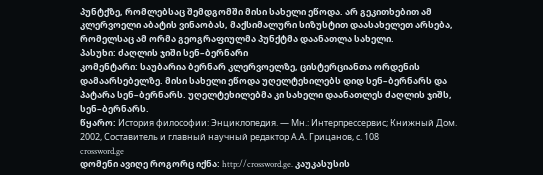პუნტქზე, რომლებსაც შემდგომში მისი სახელი ეწოდა. არ გეკითხებით ამ კლერვოელი აბატის ვინაობას, მაქსიმალური სიზუსტით დაასახელეთ არსება, რომელსაც ამ ორმა გეოგრაფიულმა პუნქტმა დაანათლა სახელი.
პასუხი: ძაღლის ჯიში სენ–ბერნარი
კომენტარი: საუბარია ბერნარ კლერვოელზე, ცისტერციანთა ორდენის დამაარსებელზე. მისი სახელი ეწოდა უღელტეხილებს დიდ სენ–ბერნარს და პატარა სენ–ბერნარს. უღელტეხილებმა კი სახელი დაანათლეს ძაღლის ჯიშს, სენ–ბერნარს.
წყარო: История философии: Энциклопедия. — Мн.: Интерпрессервис; Книжный Дом. 2002, Составитель и главный научный редактор А.А. Грицанов, с. 108
crossword.ge
დომენი ავიღე როგორც იქნა: http://crossword.ge. კაუკასუსის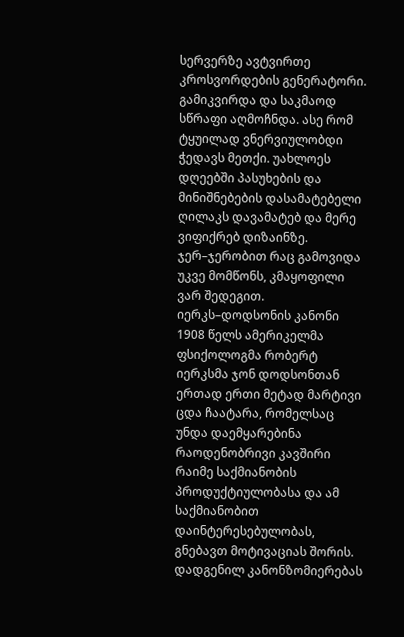სერვერზე ავტვირთე კროსვორდების გენერატორი. გამიკვირდა და საკმაოდ სწრაფი აღმოჩნდა. ასე რომ ტყუილად ვნერვიულობდი ჭედავს მეთქი. უახლოეს დღეებში პასუხების და მინიშნებების დასამატებელი ღილაკს დავამატებ და მერე ვიფიქრებ დიზაინზე. ჯერ–ჯერობით რაც გამოვიდა უკვე მომწონს, კმაყოფილი ვარ შედეგით.
იერკს–დოდსონის კანონი
1908 წელს ამერიკელმა ფსიქოლოგმა რობერტ იერკსმა ჯონ დოდსონთან ერთად ერთი მეტად მარტივი ცდა ჩაატარა, რომელსაც უნდა დაემყარებინა რაოდენობრივი კავშირი რაიმე საქმიანობის პროდუქტიულობასა და ამ საქმიანობით დაინტერესებულობას, გნებავთ მოტივაციას შორის. დადგენილ კანონზომიერებას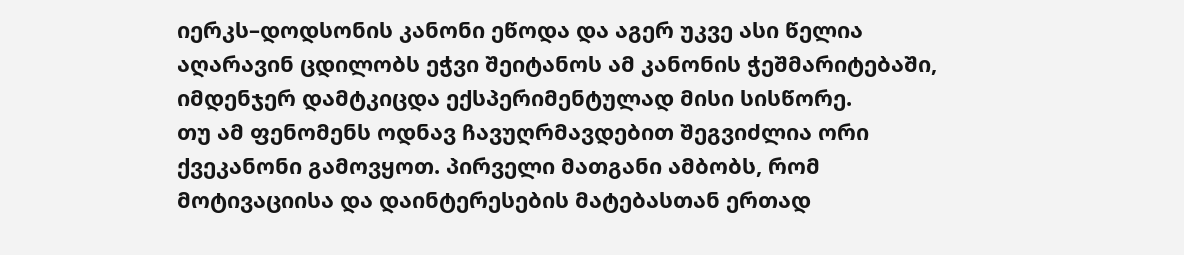იერკს–დოდსონის კანონი ეწოდა და აგერ უკვე ასი წელია აღარავინ ცდილობს ეჭვი შეიტანოს ამ კანონის ჭეშმარიტებაში, იმდენჯერ დამტკიცდა ექსპერიმენტულად მისი სისწორე.
თუ ამ ფენომენს ოდნავ ჩავუღრმავდებით შეგვიძლია ორი ქვეკანონი გამოვყოთ. პირველი მათგანი ამბობს, რომ მოტივაციისა და დაინტერესების მატებასთან ერთად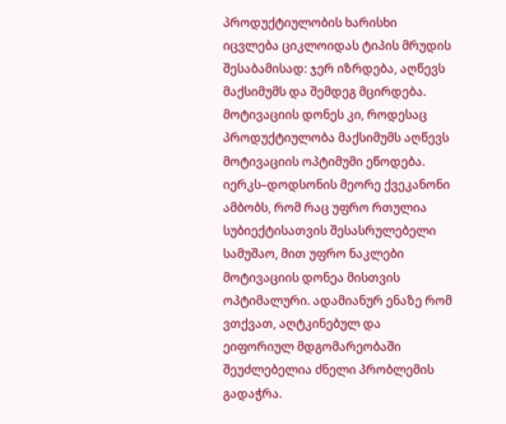პროდუქტიულობის ხარისხი იცვლება ციკლოიდას ტიპის მრუდის შესაბამისად: ჯერ იზრდება, აღწევს მაქსიმუმს და შემდეგ მცირდება. მოტივაციის დონეს კი, როდესაც პროდუქტიულობა მაქსიმუმს აღწევს მოტივაციის ოპტიმუმი ეწოდება.
იერკს–დოდსონის მეორე ქვეკანონი ამბობს, რომ რაც უფრო რთულია სუბიექტისათვის შესასრულებელი სამუშაო, მით უფრო ნაკლები მოტივაციის დონეა მისთვის ოპტიმალური. ადამიანურ ენაზე რომ ვთქვათ, აღტკინებულ და ეიფორიულ მდგომარეობაში შეუძლებელია ძნელი პრობლემის გადაჭრა.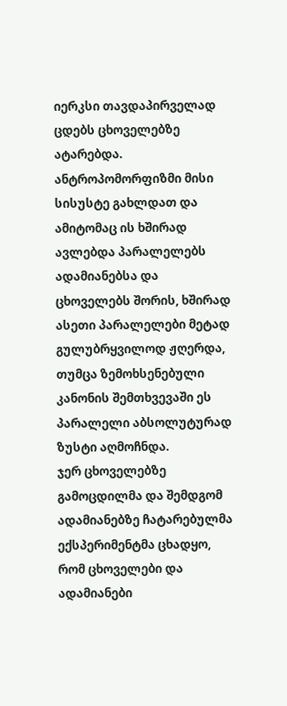იერკსი თავდაპირველად ცდებს ცხოველებზე ატარებდა. ანტროპომორფიზმი მისი სისუსტე გახლდათ და ამიტომაც ის ხშირად ავლებდა პარალელებს ადამიანებსა და ცხოველებს შორის, ხშირად ასეთი პარალელები მეტად გულუბრყვილოდ ჟღერდა, თუმცა ზემოხსენებული კანონის შემთხვევაში ეს პარალელი აბსოლუტურად ზუსტი აღმოჩნდა.
ჯერ ცხოველებზე გამოცდილმა და შემდგომ ადამიანებზე ჩატარებულმა ექსპერიმენტმა ცხადყო, რომ ცხოველები და ადამიანები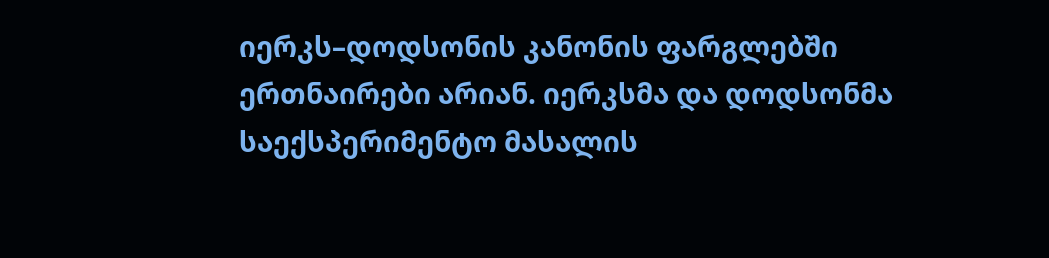იერკს–დოდსონის კანონის ფარგლებში ერთნაირები არიან. იერკსმა და დოდსონმა საექსპერიმენტო მასალის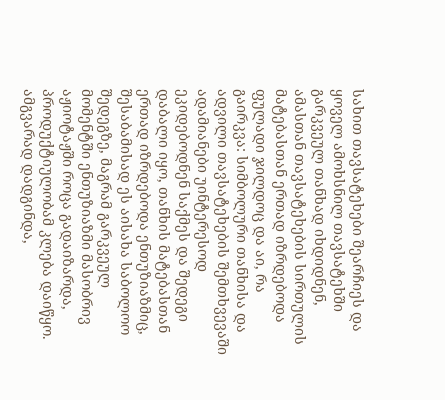სახით თავსატეხები შეარჩიეს და ყოველ ამოხსნილ თავსატეხში გარკვეულ თანხად იხდიდნენ, ამასთან თავსატეხების სირთულის მატებასთან ერთად იზრდებოდა ფულადი ჯილდოც და აი, რა გაირკვა: სიმბოლური თანხისა და ადვილი თავსატეხების შემთხვევაში ადამიანები უინტერესოდ ეკიდებოდნენ საქმეს და შედეგი დაბალი იყო, თანხის მატებასთან ერთად იზრდებოდა ენთუზიაზმიც, შესაბამისად ეს აისახა საბოლოო შედეგზე, მაგრამ გარკვეულ მომენტში ენთუზიაზმი მასობრივ აჟიოტაჟში როცა გადაიზარდა, პროდუქტიულობამ კლება დაიწყო. ამგვარად დადგინდა,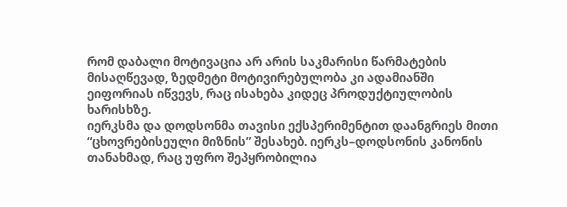რომ დაბალი მოტივაცია არ არის საკმარისი წარმატების მისაღწევად, ზედმეტი მოტივირებულობა კი ადამიანში ეიფორიას იწვევს, რაც ისახება კიდეც პროდუქტიულობის ხარისხზე.
იერკსმა და დოდსონმა თავისი ექსპერიმენტით დაანგრიეს მითი “ცხოვრებისეული მიზნის” შესახებ. იერკს–დოდსონის კანონის თანახმად, რაც უფრო შეპყრობილია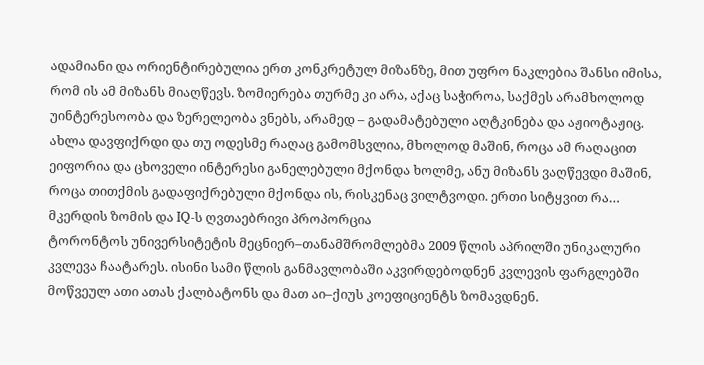ადამიანი და ორიენტირებულია ერთ კონკრეტულ მიზანზე, მით უფრო ნაკლებია შანსი იმისა, რომ ის ამ მიზანს მიაღწევს. ზომიერება თურმე კი არა, აქაც საჭიროა, საქმეს არამხოლოდ უინტერესოობა და ზერელეობა ვნებს, არამედ – გადამატებული აღტკინება და აჟიოტაჟიც.
ახლა დავფიქრდი და თუ ოდესმე რაღაც გამომსვლია, მხოლოდ მაშინ, როცა ამ რაღაცით ეიფორია და ცხოველი ინტერესი განელებული მქონდა ხოლმე, ანუ მიზანს ვაღწევდი მაშინ, როცა თითქმის გადაფიქრებული მქონდა ის, რისკენაც ვილტვოდი. ერთი სიტყვით რა…
მკერდის ზომის და IQ-ს ღვთაებრივი პროპორცია
ტორონტოს უნივერსიტეტის მეცნიერ–თანამშრომლებმა 2009 წლის აპრილში უნიკალური კვლევა ჩაატარეს. ისინი სამი წლის განმავლობაში აკვირდებოდნენ კვლევის ფარგლებში მოწვეულ ათი ათას ქალბატონს და მათ აი–ქიუს კოეფიციენტს ზომავდნენ.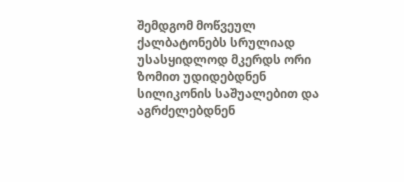შემდგომ მოწვეულ ქალბატონებს სრულიად უსასყიდლოდ მკერდს ორი ზომით უდიდებდნენ სილიკონის საშუალებით და აგრძელებდნენ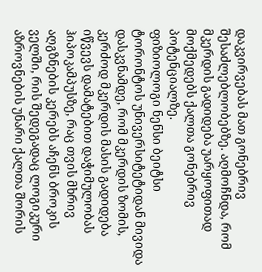დაკვირვებას მათ გონებრივ შესაძლებლობებზე. აღმოჩნდა, რომ მკერდის გადიდება უარყოფითად მოქმედებს ქალთა გონებრივ პოტენციალზე.
ფიზიოლოგი ნენსი ბეიტსი ტორონტოს უნივერსიტეტიდან მივიდა დასკვნამდე, რომ მკერდის ზომის, კერძოდ მკერდის მასის გადიდება იწვევს დამატებით დაჭიმულობას ჰიპოკამპუსზე, რაც თვის მხრივ აღგზნების კერებს აჩენს ბროკის ველში, რის შედეგადაც ლოგიკური აზროვნების უნარი ქალთა შორის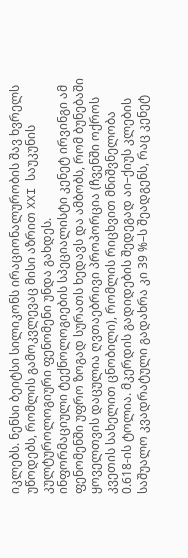იკლებს. ნენსი ბეიტსი სილიკონს ირაციონალურობის შავ ხვრელს უწოდებს, რომლის გამოკვლევაც მისი აზრით XXI საუკუნის კულტუროლოგიური ფენომენი უნდა გახდეს.
ინფორმაციული ტექნოლოგიების სპეციალისტი კენეტ ირვინგი ამ ფენომენში უფრო ზოგად სურათს ხედავს და ამბობს, რომ ბუნებაში ყოველთვის დაცულია ღვთაებრივი პროპორცია (ჩვენში ოქროს კვეთის სახელით ცნობილი), რომლის რიცხვით მნიშვნელობა 0.618-ის ტოლია. მკერდის გადიდების შედეგად აი–ქიუს კლების საშუალო კვადრატული გადახრა კი 39 %–ს შეადგენს, რაც კენეტ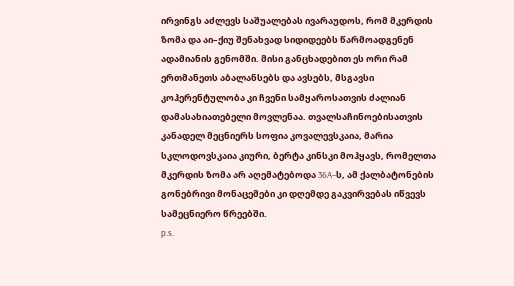ირვინგს აძლევს საშუალებას ივარაუდოს, რომ მკერდის ზომა და აი–ქიუ შენახვად სიდიდეებს წარმოადგენენ ადამიანის გენომში. მისი განცხადებით ეს ორი რამ ერთმანეთს აბალანსებს და ავსებს, მსგავსი კოჰერენტულობა კი ჩვენი სამყაროსათვის ძალიან დამასახიათებელი მოვლენაა. თვალსაჩინოებისათვის კანადელ მეცნიერს სოფია კოვალევსკაია, მარია სკლოდოვსკაია კიური, ბერტა კინსკი მოჰყავს, რომელთა მკერდის ზომა არ აღემატებოდა 36A–ს, ამ ქალბატონების გონებრივი მონაცემები კი დღემდე გაკვირვებას იწვევს სამეცნიერო წრეებში.
p.s.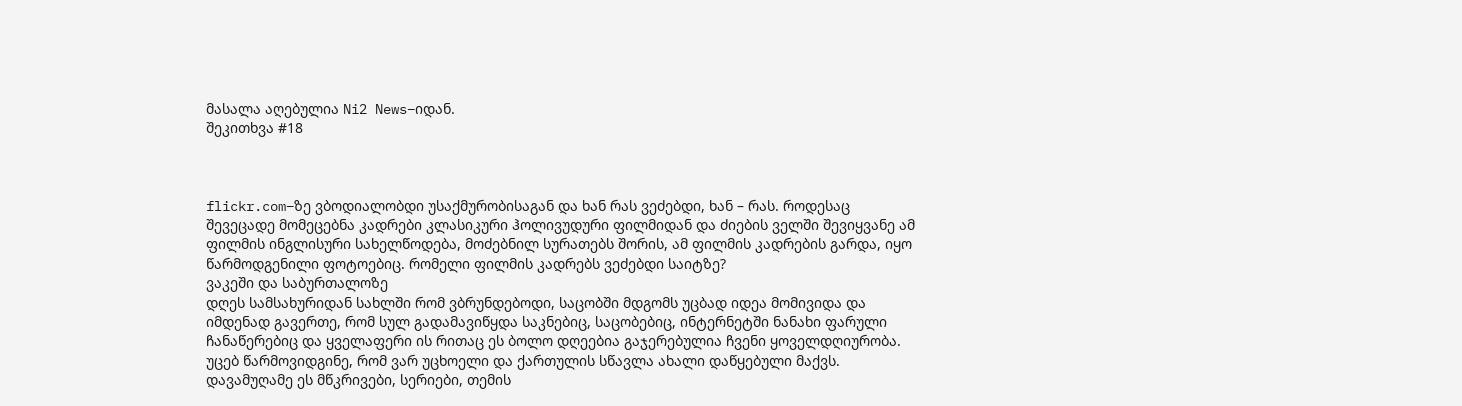მასალა აღებულია Ni2 News–იდან.
შეკითხვა #18



flickr.com–ზე ვბოდიალობდი უსაქმურობისაგან და ხან რას ვეძებდი, ხან – რას. როდესაც შევეცადე მომეცებნა კადრები კლასიკური ჰოლივუდური ფილმიდან და ძიების ველში შევიყვანე ამ ფილმის ინგლისური სახელწოდება, მოძებნილ სურათებს შორის, ამ ფილმის კადრების გარდა, იყო წარმოდგენილი ფოტოებიც. რომელი ფილმის კადრებს ვეძებდი საიტზე?
ვაკეში და საბურთალოზე
დღეს სამსახურიდან სახლში რომ ვბრუნდებოდი, საცობში მდგომს უცბად იდეა მომივიდა და იმდენად გავერთე, რომ სულ გადამავიწყდა საკნებიც, საცობებიც, ინტერნეტში ნანახი ფარული ჩანაწერებიც და ყველაფერი ის რითაც ეს ბოლო დღეებია გაჯერებულია ჩვენი ყოველდღიურობა. უცებ წარმოვიდგინე, რომ ვარ უცხოელი და ქართულის სწავლა ახალი დაწყებული მაქვს. დავამუღამე ეს მწკრივები, სერიები, თემის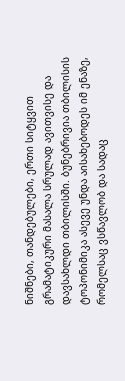ნიშნები, თანდებულები, ერთი სიტყვით გრამატიკური მასალა სრულად ავითვისე და დავსახლდი თბილისში. ბუნებრივია თბილისის ტოპონიმიკა ასევე უნდა აისახებოდეს იმ ენაზე, რომელსაც ვსწავლობ და სადაც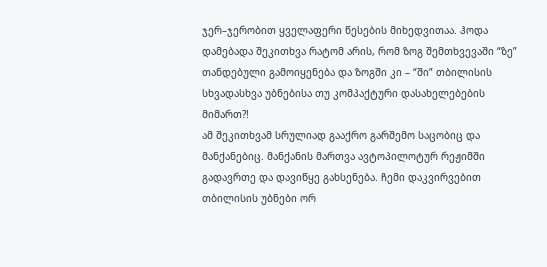ჯერ–ჯერობით ყველაფერი წესების მიხედვითაა. ჰოდა დამებადა შეკითხვა რატომ არის, რომ ზოგ შემთხვევაში “ზე” თანდებული გამოიყენება და ზოგში კი – “ში” თბილისის სხვადასხვა უბნებისა თუ კომპაქტური დასახელებების მიმართ?!
ამ შეკითხვამ სრულიად გააქრო გარშემო საცობიც და მანქანებიც. მანქანის მართვა ავტოპილოტურ რეჟიმში გადავრთე და დავიწყე გახსენება. ჩემი დაკვირვებით თბილისის უბნები ორ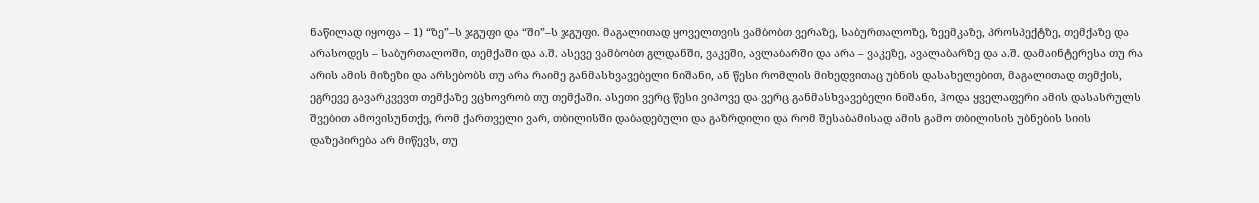ნაწილად იყოფა – 1) “ზე”–ს ჯგუფი და “ში”–ს ჯგუფი. მაგალითად ყოველთვის ვამბობთ ვერაზე, საბურთალოზე, ზეემკაზე, პროსპექტზე, თემქაზე და არასოდეს – საბურთალოში, თემქაში და ა.შ. ასევე ვამბობთ გლდანში, ვაკეში, ავლაბარში და არა – ვაკეზე, ავალაბარზე და ა.შ. დამაინტერესა თუ რა არის ამის მიზეზი და არსებობს თუ არა რაიმე განმასხვავებელი ნიშანი, ან წესი რომლის მიხედვითაც უბნის დასახელებით, მაგალითად თემქის, ეგრევე გავარკვევთ თემქაზე ვცხოვრობ თუ თემქაში. ასეთი ვერც წესი ვიპოვე და ვერც განმასხვავებელი ნიშანი, ჰოდა ყველაფერი ამის დასასრულს შვებით ამოვისუნთქე, რომ ქართველი ვარ, თბილისში დაბადებული და გაზრდილი და რომ შესაბამისად ამის გამო თბილისის უბნების სიის დაზეპირება არ მიწევს, თუ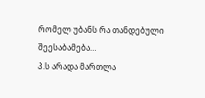რომელ უბანს რა თანდებული შეესაბამება…
პ.ს არადა მართლა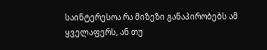საინტერესოა რა მიზეზი განაპირობებს ამ ყველაფერს, ან თუ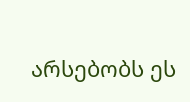არსებობს ეს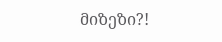მიზეზი?!